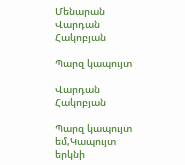Մենարան Վարդան Հակոբյան

Պարզ կապույտ

Վարդան Հակոբյան

Պարզ կապույտ եմ,Կապույտ երկնի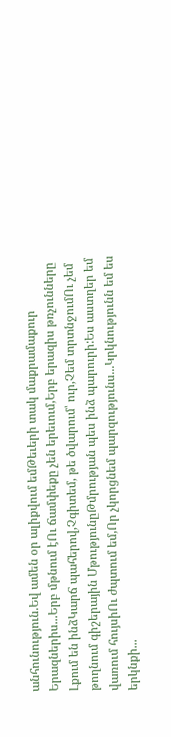անհունություն.Եվ ամեն օր ալիքվում եմԹեւերի տակ մաքրամաքուր Երազներիս...Երբ մթնում էՈւ ճամփեքը չեն երեւում,Երբ երազիս թռչունները Լքում են ինձԿարճ պահերով,Չգիտեմ, թե ծվարում՝ ուր,Չեմ տրտնջումՈւ չեմ թողնում գիշերային ՄթությունըԹմրության պես ինձ պարուրի:Ես աստղեր եմ վառում հույսիՈւ ժպտում եմ,Որ չկորցնեմ պարզությունս...Կրկնությունն եմ ես երկնքի...